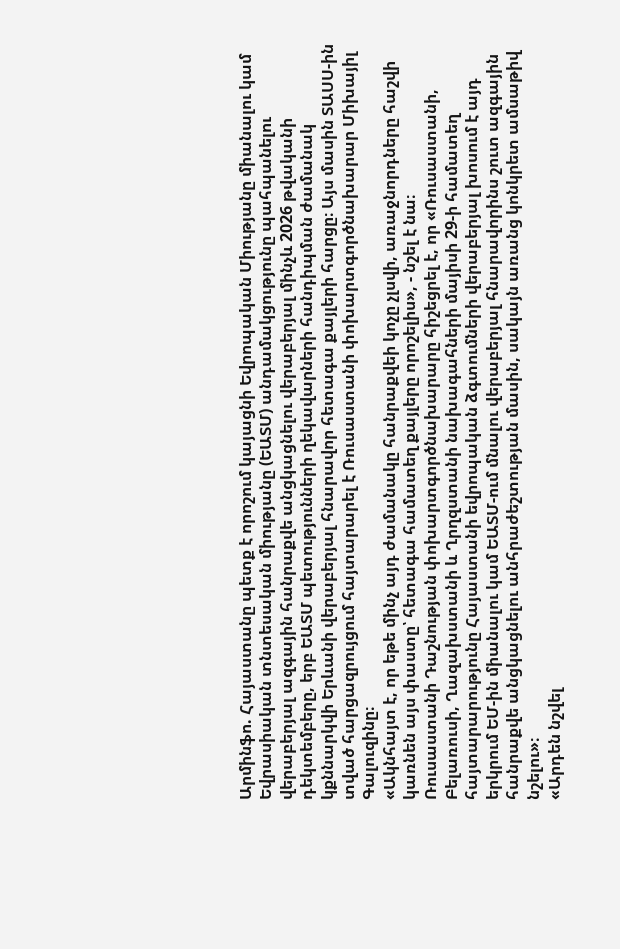Արմինֆո. Հայաստանը պետք է որոշում կայացնի Եվրոպական Միությանը միանալու կամ Եվրասիական տնտեսական միությանը (ԵԱՏՄ) անդամակցությունը պահպանելու վերաբերյալ ազգային հանրաքվե անցկացնելու վերաբերյալ մինչև 2026 թվականի դեկտեմբերը, երբ ԵԱՏՄ պետությունների ղեկավարների հանդիպման ժամանակ կքննարկվի Երևանի վերաբերյալ հնարավոր հետագա քայլերի հարցը։ Այս մասին ՏԱՍՍ-ին տված հարցազրույցում հայտարարել է Ռուսաստանի փոխարտգործնախարար Միխայիլ Գալուզինը։
«Ակնհայտ է, որ եթե մինչ այդ ժամանակը հանրաքվեի կոչը չլսվի, առաջնորդները հաշվի կառնեն այս փաստը՝ հետագա համատեղ քայլերը որոշելիս», - նշել է նա։
Ռուսաստանի Դաշնության փոխարտգործնախարարը հիշեցրել է, որ «Ռուսաստանի, Բելառուսի, Ղազախստանի և Ղրղզստանի նախագահների մայիսի 29-ի համատեղ հայտարարությունը Հայաստանի եվրոպական ձգտումների վերաբերյալ խոսում է այդ երկրում ԵՄ-ին միանալու կամ ԵԱՏՄ-ում մնալու վերաբերյալ հնարավորինս շուտ ազգային հանրաքվե անցկացնելու անհրաժեշտության մասին, սակայն առանց կոնկրետ ամսաթիվ նշելու»։
«Արդեն նշվել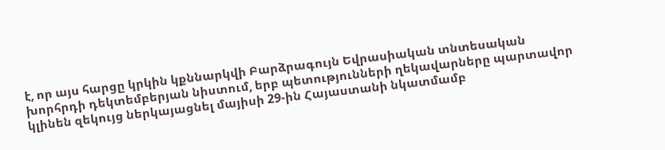է, որ այս հարցը կրկին կքննարկվի Բարձրագույն Եվրասիական տնտեսական խորհրդի դեկտեմբերյան նիստում, երբ պետությունների ղեկավարները պարտավոր կլինեն զեկույց ներկայացնել մայիսի 29-ին Հայաստանի նկատմամբ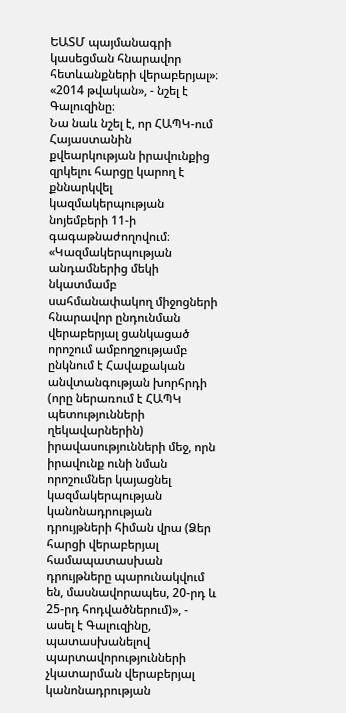ԵԱՏՄ պայմանագրի կասեցման հնարավոր հետևանքների վերաբերյալ»։ «2014 թվական», - նշել է Գալուզինը։
Նա նաև նշել է, որ ՀԱՊԿ-ում Հայաստանին քվեարկության իրավունքից զրկելու հարցը կարող է քննարկվել կազմակերպության նոյեմբերի 11-ի գագաթնաժողովում։
«Կազմակերպության անդամներից մեկի նկատմամբ սահմանափակող միջոցների հնարավոր ընդունման վերաբերյալ ցանկացած որոշում ամբողջությամբ ընկնում է Հավաքական անվտանգության խորհրդի (որը ներառում է ՀԱՊԿ պետությունների ղեկավարներին) իրավասությունների մեջ, որն իրավունք ունի նման որոշումներ կայացնել կազմակերպության կանոնադրության դրույթների հիման վրա (Ձեր հարցի վերաբերյալ համապատասխան դրույթները պարունակվում են, մասնավորապես, 20-րդ և 25-րդ հոդվածներում)», - ասել է Գալուզինը, պատասխանելով պարտավորությունների չկատարման վերաբերյալ կանոնադրության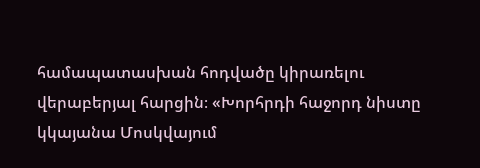համապատասխան հոդվածը կիրառելու վերաբերյալ հարցին։ «Խորհրդի հաջորդ նիստը կկայանա Մոսկվայում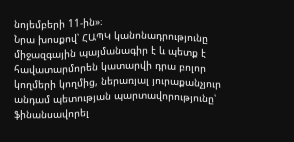նոյեմբերի 11-ին»։
Նրա խոսքով՝ ՀԱՊԿ կանոնադրությունը միջազգային պայմանագիր է և պետք է հավատարմորեն կատարվի դրա բոլոր կողմերի կողմից, ներառյալ յուրաքանչյուր անդամ պետության պարտավորությունը՝ ֆինանսավորել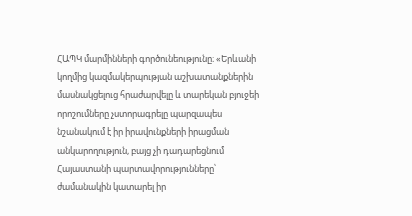ՀԱՊԿ մարմինների գործունեությունը։ «Երևանի կողմից կազմակերպության աշխատանքներին մասնակցելուց հրաժարվելը և տարեկան բյուջեի որոշումները չստորագրելը պարզապես նշանակում է իր իրավունքների իրացման անկարողություն, բայց չի դադարեցնում Հայաստանի պարտավորությունները՝ ժամանակին կատարել իր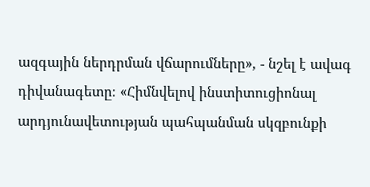ազգային ներդրման վճարումները», - նշել է ավագ դիվանագետը։ «Հիմնվելով ինստիտուցիոնալ արդյունավետության պահպանման սկզբունքի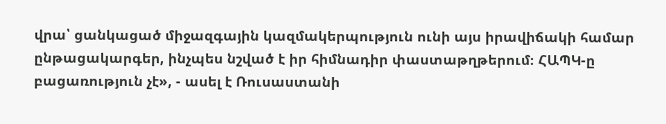վրա՝ ցանկացած միջազգային կազմակերպություն ունի այս իրավիճակի համար ընթացակարգեր, ինչպես նշված է իր հիմնադիր փաստաթղթերում։ ՀԱՊԿ-ը բացառություն չէ», - ասել է Ռուսաստանի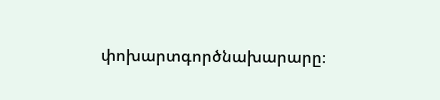փոխարտգործնախարարը։